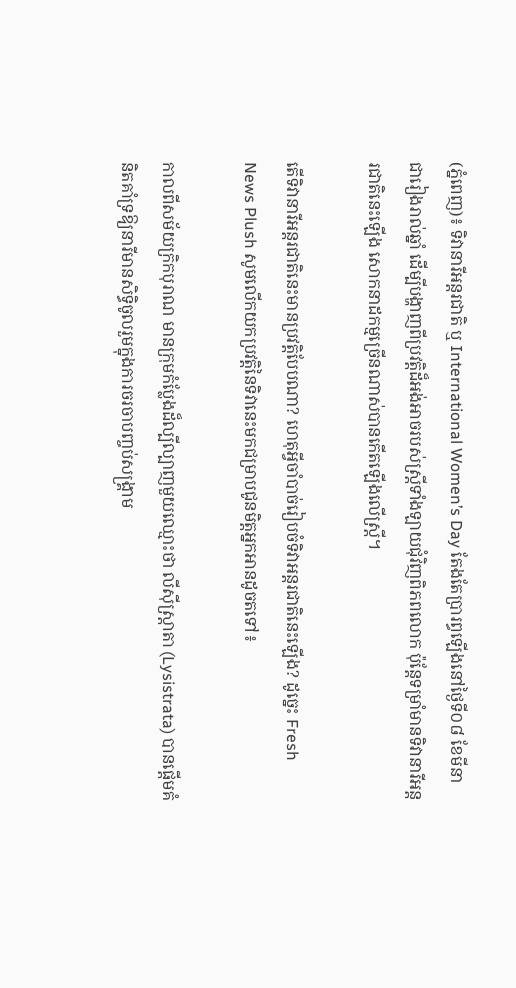(ភ្នំពេញ)៖ ទិវានារីអន្តរជាតិ ឬ International Women’s Day តែងតែប្រារព្ធឡើងនៅថ្ងៃទី០៨ ខែមីនា ជារៀងរាល់ឆ្នាំ ដើម្បីបង្ហាញពីប្រវត្តិដ៏អង់អាចរបស់ស្ត្រីទាំងឡាយជុំវិញពិភពលោក ប៉ុន្តែទម្រាំមានទិវានារីអន្តរជាតិនេះឡើង សោកនាដកម្មច្រើនណាស់បានកើតឡើងលើស្ត្រី។

តើទិវានារីអន្តរជាតិនេះមានប្រវត្តិបែបណា? ហេតុអ្វីចាំបាច់រៀបចំទិវាអន្តរជាតិនេះឡើង? ដូច្នេះ Fresh News Plush សូមលើកយកប្រវតិ្តនៃទិវានេះមកជម្រាបជូនមិត្តអ្នកអានដូចតទៅ៖

កាលពីសម័យក្រិកបុរាណ មានក្រុមកំប្លែងដ៏ល្បីល្បាញមួយឈ្មោះថា លីស៊ីស្ត្រាតា (Lysistrata) បានផ្ដើមគំនិតគាំទ្រឱ្យនារីមានសិទ្ធិចូលរួមក្នុងការចរចាបញ្ចប់សង្គ្រាម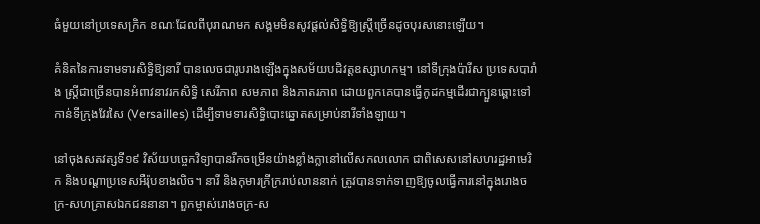ធំមួយនៅប្រទេសក្រិក ខណៈដែលពីបុរាណមក សង្គមមិនសូវផ្ដល់សិទ្ធិឱ្យស្ត្រីច្រើនដូចបុរសនោះឡើយ។

គំនិតនៃការទាមទារសិទ្ធិឱ្យនារី បានលេចជារូបរាងឡើងក្នុងសម័យបដិវត្តឧស្សាហកម្ម។ នៅទីក្រុងប៉ារីស ប្រទេសបារាំង ស្ត្រីជាច្រើនបានអំពាវនាវរកសិទ្ធិ សេរីភាព សមភាព និងភាតរភាព ដោយពួកគេបានធ្វើកូដកម្មដើរជាក្បួនឆ្ពោះទៅកាន់ទីក្រុងវែរសៃ (Versailles) ដើម្បីទាមទារសិទ្ធិបោះឆ្នោតសម្រាប់នារីទាំងឡាយ។

នៅចុងសតវត្សទី១៩ វិស័យបច្ចេកវិទ្យាបានរីកចម្រើនយ៉ាងខ្លាំងក្លានៅលើសកលលោក ជាពិសេសនៅសហរដ្ឋអាមេរិក និងបណ្ដាប្រទេសអឺរ៉ុបខាងលិច។ នារី និងកុមារក្រីក្ររាប់លាននាក់ ត្រូវបានទាក់ទាញឱ្យចូលធ្វើការនៅក្នុងរោងចក្រ-សហគ្រាសឯកជននានា។ ពួកម្ចាស់រោងចក្រ-ស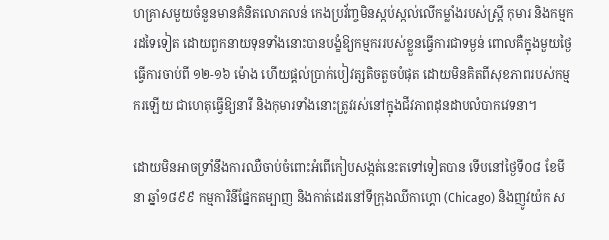ហគ្រាសមួយចំនួនមានគំនិតលោភលន់ កេងប្រវ័ញ្ចមិនស្កប់ស្កល់លើកម្លាំងរបស់ស្ត្រី កុមារ និងកម្មករដទៃទៀត ដោយពួកនាយទុនទាំងនោះបានបង្ខំឱ្យកម្មកររបស់ខ្លួនធ្វើការជាទម្ងន់ ពោលគឺក្នុងមួយថ្ងៃធ្វើការចាប់ពី ១២-១៦ ម៉ោង ហើយផ្ដល់ប្រាក់បៀវត្សតិចតួចបំផុត ដោយមិនគិតពីសុខភាពរបស់កម្មករឡើយ ជាហេតុធ្វើឱ្យនារី និងកុមារទាំងនោះត្រូវរស់នៅក្នុងជីវភាពដុនដាបលំបាកវេទនា។

ដោយមិនអាចទ្រាំនឹងការឈឺចាប់ចំពោះអំពើកៀបសង្កត់នេះតទៅទៀតបាន ទើបនៅថ្ងៃទី០៨ ខែមីនា ឆ្នាំ១៨៩៩ កម្មការិនីផ្នែកតម្បាញ និងកាត់ដេរនៅទីក្រុងឈីកាហ្គោ (Chicago) និងញូវយ៉ក ស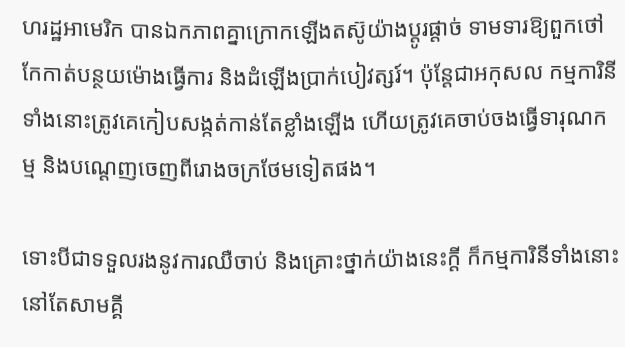ហរដ្ឋអាមេរិក បានឯកភាពគ្នាក្រោកឡើងតស៊ូយ៉ាងប្ដូរផ្ដាច់ ទាមទារឱ្យពួកថៅកែកាត់បន្ថយម៉ោងធ្វើការ និងដំឡើងប្រាក់បៀវត្សរ៍។ ប៉ុន្តែជាអកុសល កម្មការិនីទាំងនោះត្រូវគេកៀបសង្កត់កាន់តែខ្លាំងឡើង ហើយត្រូវគេចាប់ចងធ្វើទារុណកម្ម និងបណ្ដេញចេញពីរោងចក្រថែមទៀតផង។

ទោះបីជាទទួលរងនូវការឈឺចាប់ និងគ្រោះថ្នាក់យ៉ាងនេះក្ដី ក៏កម្មការិនីទាំងនោះនៅតែសាមគ្គី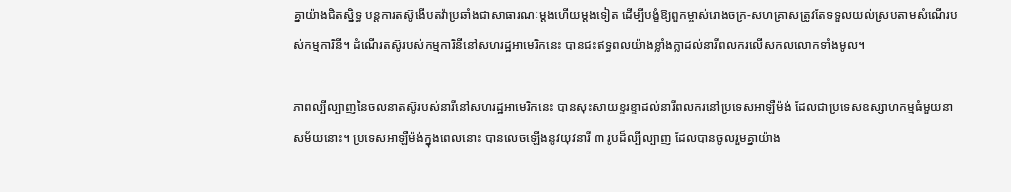គ្នាយ៉ាងជិតស្និទ្ធ បន្តការតស៊ូងើបតវ៉ាប្រឆាំងជាសាធារណៈម្ដងហើយម្ដងទៀត ដើម្បីបង្ខំឱ្យពួកម្ចាស់រោងចក្រ-សហគ្រាសត្រូវតែទទួលយល់ស្របតាមសំណើរបស់កម្មការិនី។ ដំណើរតស៊ូរបស់កម្មការិនីនៅសហរដ្ឋអាមេរិកនេះ បានជះឥទ្ធពលយ៉ាងខ្លាំងក្លាដល់នារីពលករលើសកលលោកទាំងមូល។

ភាពល្បីល្បាញនៃចលនាតស៊ូរបស់នារីនៅសហរដ្ឋអាមេរិកនេះ បានសុះសាយខ្ទរខ្ទាដល់នារីពលករនៅប្រទេសអាឡឺម៉ង់ ដែលជាប្រទេសឧស្សាហកម្មធំមួយនាសម័យនោះ។ ប្រទេសអាឡឺម៉ង់ក្នុងពេលនោះ បានលេចឡើងនូវយុវនារី ៣ រូបដ៏ល្បីល្បាញ ដែលបានចូលរួមគ្នាយ៉ាង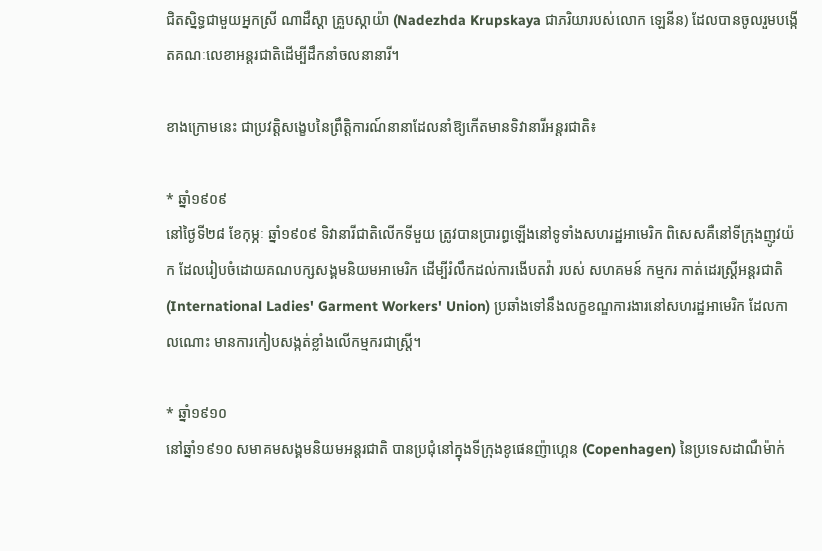ជិតស្និទ្ធជាមួយអ្នកស្រី ណាដឺស្ដា គ្រួបស្កាយ៉ា (Nadezhda Krupskaya ជាភរិយារបស់លោក ឡេនីន) ដែលបានចូលរួមបង្កើតគណៈលេខាអន្តរជាតិដើម្បីដឹកនាំចលនានារី។

ខាងក្រោមនេះ ជាប្រវត្តិសង្ខេបនៃព្រឹត្តិការណ៍នានាដែលនាំឱ្យកើតមានទិវានារីអន្តរជាតិ៖

* ឆ្នាំ១៩០៩
នៅថ្ងៃទី២៨ ខែកុម្ភៈ ឆ្នាំ១៩០៩ ទិវានារីជាតិលើកទីមួយ ត្រូវបានប្រារព្ធឡើងនៅទូទាំងសហរដ្ឋអាមេរិក ពិសេសគឺនៅទីក្រុងញូវយ៉ក ដែលរៀបចំដោយគណបក្សសង្គមនិយមអាមេរិក ដើម្បីរំលឹកដល់ការងើបតវ៉ា របស់ សហគមន៍ កម្មករ កាត់ដេរស្ត្រីអន្តរជាតិ (International Ladies' Garment Workers' Union) ប្រឆាំងទៅនឹងលក្ខខណ្ឌការងារនៅសហរដ្ឋអាមេរិក ដែលកាលណោះ មានការកៀបសង្កត់ខ្លាំងលើកម្មករជាស្ត្រី។

* ឆ្នាំ១៩១០
នៅឆ្នាំ១៩១០ សមាគមសង្គមនិយមអន្តរជាតិ បានប្រជុំនៅក្នុងទីក្រុងខូផេនញ៉ាហ្គេន (Copenhagen) នៃប្រទេសដាណឺម៉ាក់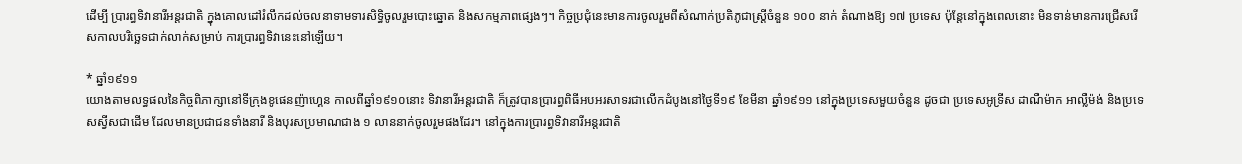ដើម្បី ប្រារព្ធទិវានារីអន្តរជាតិ ក្នុងគោលដៅរំលឹកដល់ចលនាទាមទារសិទ្ធិចូលរួមបោះឆ្នោត និងសកម្មភាពផ្សេងៗ។ កិច្ចប្រជុំនេះមានការចូលរួមពីសំណាក់ប្រតិភូជាស្ត្រីចំនួន ១០០ នាក់ តំណាងឱ្យ ១៧ ប្រទេស ប៉ុន្តែនៅក្នុងពេលនោះ មិនទាន់មានការជ្រើសរើសកាលបរិច្ឆេទជាក់លាក់សម្រាប់ ការប្រារព្ធទិវានេះនៅឡើយ។

* ឆ្នាំ១៩១១
យោងតាមលទ្ធផលនៃកិច្ចពិភាក្សានៅទីក្រុងខូផេនញ៉ាហ្គេន កាលពីឆ្នាំ១៩១០នោះ ទិវានារីអន្តរជាតិ ក៏ត្រូវបានប្រារព្ធពិធីអបអរសាទរជាលើកដំបូងនៅថ្ងៃទី១៩ ខែមីនា ឆ្នាំ១៩១១ នៅក្នុងប្រទេសមួយចំនួន ដូចជា ប្រទេសអូទ្រីស ដាណឺម៉ាក អាល្លឺម៉ង់ និងប្រទេសស្វីសជាដើម ដែលមានប្រជាជនទាំងនារី និងបុរសប្រមាណជាង ១ លាននាក់ចូលរួមផងដែរ។ នៅក្នុងការប្រារព្ធទិវានារីអន្តរជាតិ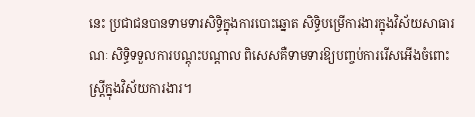នេះ ប្រជាជនបានទាមទារសិទ្ធិក្នុងការបោះឆ្នោត សិទ្ធិបម្រើការងារក្នុងវិស័យសាធារណៈ សិទ្ធិទទួលការបណ្ដុះបណ្ដាល ពិសេសគឺទាមទារឱ្យបញ្ចប់ការរើសអើងចំពោះស្ត្រីក្នុងវិស័យការងារ។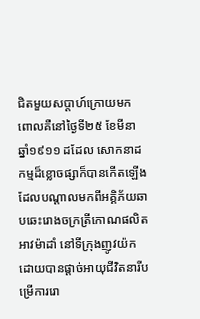ជិតមួយសប្ដាហ៍ក្រោយមក ពោលគឺនៅថ្ងៃទី២៥ ខែមីនា ឆ្នាំ១៩១១ ដដែល សោកនាដកម្មដ៏ខ្លោចផ្សាក៏បានកើតឡើង ដែលបណ្ដាលមកពីអគ្គិភ័យឆាបឆេះរោងចក្រត្រីកោណផលិតអាវម៉ាដាំ នៅទីក្រុងញូវយ៉ក ដោយបានផ្ដាច់អាយុជីវិតនារីបម្រើការរោ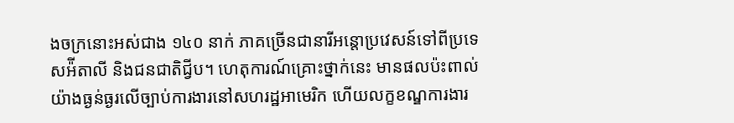ងចក្រនោះអស់ជាង ១៤០ នាក់ ភាគច្រើនជានារីអន្តោប្រវេសន៍ទៅពីប្រទេសអ៉ីតាលី និងជនជាតិជ្វីប។ ហេតុការណ៍គ្រោះថ្នាក់នេះ មានផលប៉ះពាល់យ៉ាងធ្ងន់ធ្ងរលើច្បាប់ការងារនៅសហរដ្ឋអាមេរិក ហើយលក្ខខណ្ឌការងារ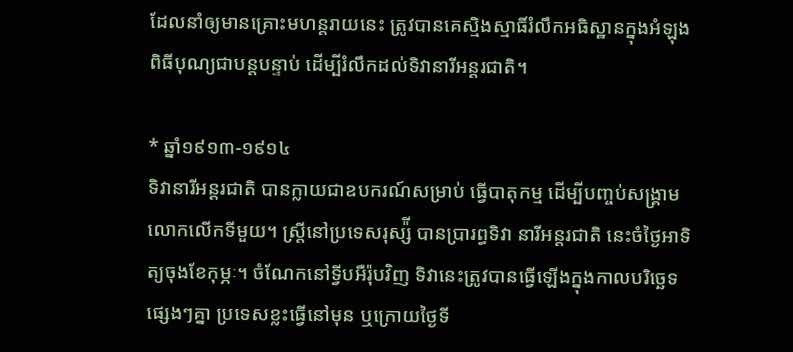ដែលនាំឲ្យមានគ្រោះមហន្តរាយនេះ ត្រូវបានគេស្មិងស្មាធិ៍រំលឹកអធិស្ឋានក្នុងអំឡុងពិធីបុណ្យជាបន្តបន្ទាប់ ដើម្បីរំលឹកដល់ទិវានារីអន្តរជាតិ។

* ឆ្នាំ១៩១៣-១៩១៤
ទិវានារីអន្តរជាតិ បានក្លាយជាឧបករណ៍សម្រាប់ ធ្វើបាតុកម្ម ដើម្បីបញ្ចប់សង្គ្រាមលោកលើកទីមួយ។ ស្ត្រីនៅប្រទេសរុស្ស៉ី បានប្រារព្ធទិវា នារីអន្តរជាតិ នេះចំថ្ងៃអាទិត្យចុងខែកុម្ភៈ។ ចំណែកនៅទ្វីបអឺរ៉ុបវិញ ទិវានេះត្រូវបានធ្វើឡើងក្នុងកាលបរិច្ឆេទផ្សេងៗគ្នា ប្រទេសខ្លះធ្វើនៅមុន ឬក្រោយថ្ងៃទី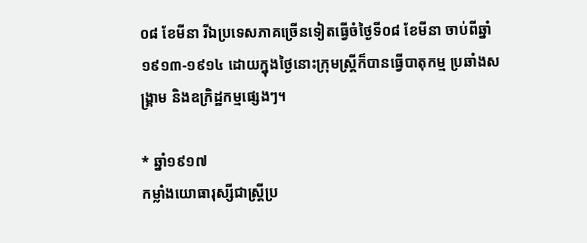០៨ ខែមីនា រីឯប្រទេសភាគច្រើនទៀតធ្វើចំថ្ងៃទី០៨ ខែមីនា ចាប់ពីឆ្នាំ១៩១៣-១៩១៤ ដោយក្នុងថ្ងៃនោះក្រុមស្ត្រីក៏បានធ្វើបាតុកម្ម ប្រឆាំងសង្គ្រាម និងឧក្រិដ្ឋកម្មផ្សេងៗ។

* ឆ្នាំ១៩១៧
កម្លាំងយោធារុស្សីជាស្ត្រីប្រ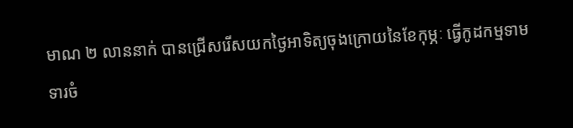មាណ ២ លាននាក់ បានជ្រើសរើសយកថ្ងៃអាទិត្យចុងក្រោយនៃខែកុម្ភៈ ធ្វើកូដកម្មទាមទារចំ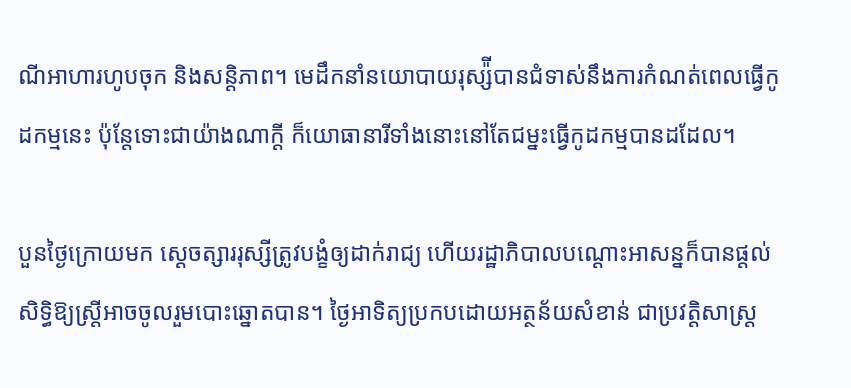ណីអាហារហូបចុក និងសន្តិភាព។ មេដឹកនាំនយោបាយរុស្ស៉ីបានជំទាស់នឹងការកំណត់ពេលធ្វើកូដកម្មនេះ ប៉ុន្តែទោះជាយ៉ាងណាក្ដី ក៏យោធានារីទាំងនោះនៅតែជម្នះធ្វើកូដកម្មបានដដែល។

បួនថ្ងៃក្រោយមក ស្ដេចត្សាររុស្សីត្រូវបង្ខំឲ្យដាក់រាជ្យ ហើយរដ្ឋាភិបាលបណ្ដោះអាសន្នក៏បានផ្ដល់សិទ្ធិឱ្យស្ត្រីអាចចូលរួមបោះឆ្នោតបាន។ ថ្ងៃអាទិត្យប្រកបដោយអត្ថន័យសំខាន់ ជាប្រវត្តិសាស្ត្រ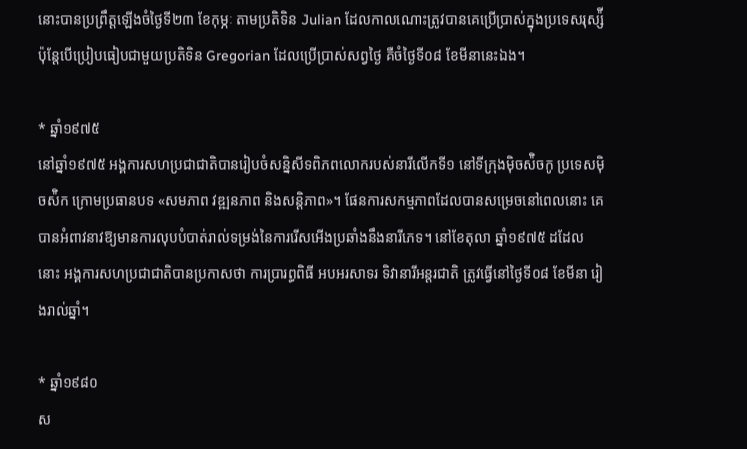នោះបានប្រព្រឹត្តឡើងចំថ្ងៃទី២៣ ខែកុម្ភៈ តាមប្រតិទិន Julian ដែលកាលណោះត្រូវបានគេប្រើប្រាស់ក្នុងប្រទេសរុស្ស៉ី ប៉ុន្តែបើប្រៀបធៀបជាមួយប្រតិទិន Gregorian ដែលប្រើប្រាស់សព្វថ្ងៃ គឺចំថ្ងៃទី០៨ ខែមីនានេះឯង។

* ឆ្នាំ១៩៧៥
នៅឆ្នាំ១៩៧៥ អង្គការសហប្រជាជាតិបានរៀបចំសន្និសីទពិភពលោករបស់នារីលើកទី១ នៅទីក្រុងម៉ិចស៉ិចកូ ប្រទេសម៉ិចស៉ិក ក្រោមប្រធានបទ «សមភាព វឌ្ឍនភាព និងសន្តិភាព»។ ផែនការសកម្មភាពដែលបានសម្រេចនៅពេលនោះ គេបានអំពាវនាវឱ្យមានការលុបបំបាត់រាល់ទម្រង់នៃការរើសអើងប្រឆាំងនឹងនារីភេទ។ នៅខែតុលា ឆ្នាំ១៩៧៥ ដដែលនោះ អង្គការសហប្រជាជាតិបានប្រកាសថា ការប្រារព្ធពិធី អបអរសាទរ ទិវានារីអន្តរជាតិ ត្រូវធ្វើនៅថ្ងៃទី០៨ ខែមីនា រៀងរាល់ឆ្នាំ។

* ឆ្នាំ១៩៨០
ស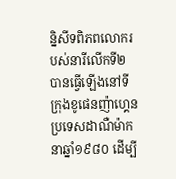ន្និសីទពិភពលោករបស់នារីលើកទី២ បានធ្វើឡើងនៅទីក្រុងខូផេនញ៉ាហ្គេន ប្រទេសដាណឺម៉ាក នាឆ្នាំ១៩៨០ ដើម្បី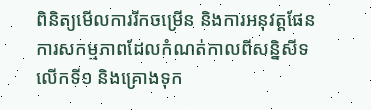ពិនិត្យមើលការរីកចម្រើន និងការអនុវត្តផែនការសកម្មភាពដែលកំណត់កាលពីសន្និសីទលើកទី១ និងគ្រោងទុក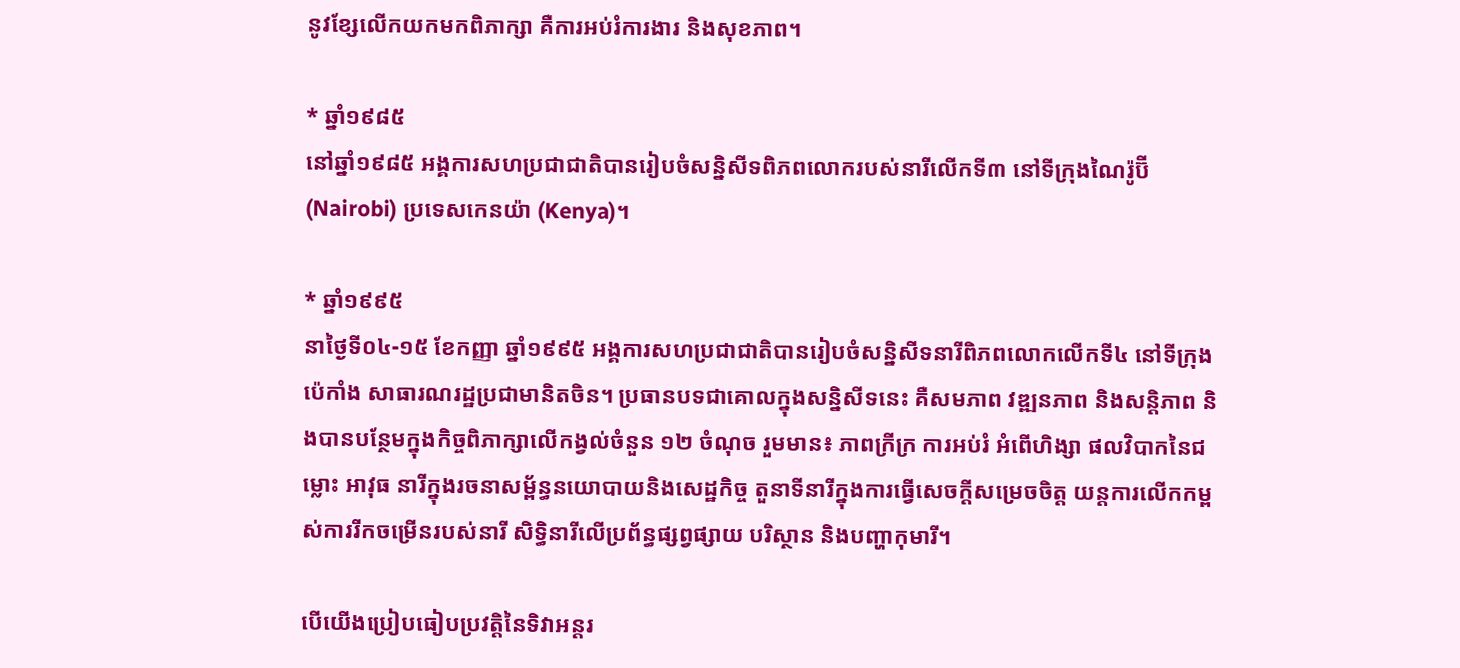នូវខ្សែលើកយកមកពិភាក្សា គឺការអប់រំការងារ និងសុខភាព។

* ឆ្នាំ១៩៨៥
នៅឆ្នាំ១៩៨៥ អង្គការសហប្រជាជាតិបានរៀបចំសន្និសីទពិភពលោករបស់នារីលើកទី៣ នៅទីក្រុងណៃរ៉ូប៊ី (Nairobi) ប្រទេសកេនយ៉ា (Kenya)។

* ឆ្នាំ១៩៩៥
នាថ្ងៃទី០៤-១៥ ខែកញ្ញា ឆ្នាំ១៩៩៥ អង្គការសហប្រជាជាតិបានរៀបចំសន្និសីទនារីពិភពលោកលើកទី៤ នៅទីក្រុងប៉េកាំង សាធារណរដ្ឋប្រជាមានិតចិន។ ប្រធានបទជាគោលក្នុងសន្និសីទនេះ គឺសមភាព វឌ្ឍនភាព និងសន្តិភាព និងបានបន្ថែមក្នុងកិច្ចពិភាក្សាលើកង្វល់ចំនួន ១២ ចំណុច រួមមាន៖ ភាពក្រីក្រ ការអប់រំ អំពើហិង្សា ផលវិបាកនៃជម្លោះ អាវុធ នារីក្នុងរចនាសម្ព័ន្ធនយោបាយនិងសេដ្ឋកិច្ច តួនាទីនារីក្នុងការធ្វើសេចក្ដីសម្រេចចិត្ត យន្តការលើកកម្ពស់ការរីកចម្រើនរបស់នារី សិទ្ធិនារីលើប្រព័ន្ធផ្សព្វផ្សាយ បរិស្ថាន និងបញ្ហាកុមារី។

បើយើងប្រៀបធៀបប្រវត្តិនៃទិវាអន្តរ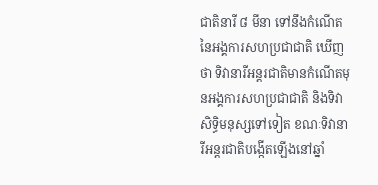ជាតិនារី ៨ មីនា ទៅនឹងកំណើតនៃអង្គការសហប្រជាជាតិ ឃើញថា ទិវានារីអន្តរជាតិមានកំណើតមុនអង្គការសហប្រជាជាតិ និងទិវាសិទ្ធិមនុស្សទៅទៀត ខណៈទិវានារីអន្តរជាតិបង្កើតឡើងនៅឆ្នាំ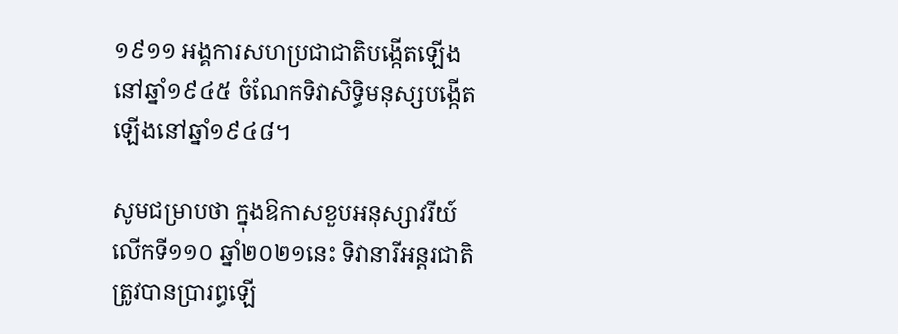១៩១១ អង្គការសហប្រជាជាតិបង្កើតឡើងនៅឆ្នាំ១៩៤៥ ចំណែកទិវាសិទ្ធិមនុស្សបង្កើតឡើងនៅឆ្នាំ១៩៤៨។

សូមជម្រាបថា ក្នុងឱកាសខួបអនុស្សាវរីយ៍លើកទី១១០ ឆ្នាំ២០២១នេះ ទិវានារីអន្តរជាតិត្រូវបានប្រារព្ធឡើ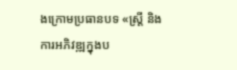ងក្រោមប្រធានបទ «ស្ត្រី និងការអភិវឌ្ឍក្នុងប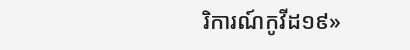រិការណ៍កូវីដ១៩»